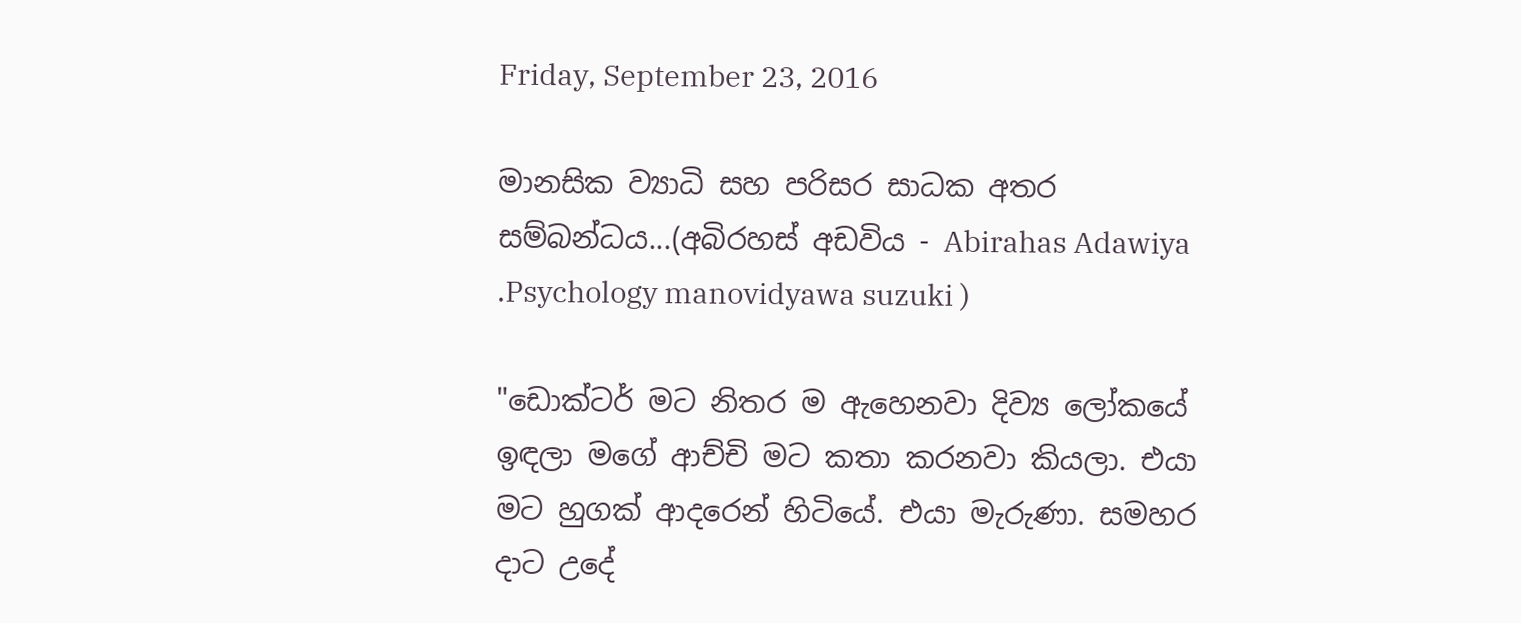Friday, September 23, 2016

මානසික ව්‍යාධි සහ පරිසර සාධක අතර සම්බන්ධය...(අබිරහස් අඩවිය - Abirahas Adawiya .Psychology manovidyawa suzuki )

"ඩොක්‌ටර් මට නිතර ම ඇහෙනවා දිව්‍ය ලෝකයේ ඉඳලා මගේ ආච්චි මට කතා කරනවා කියලා. එයා මට හුගක්‌ ආදරෙන් හිටියේ. එයා මැරුණා. සමහර දාට උදේ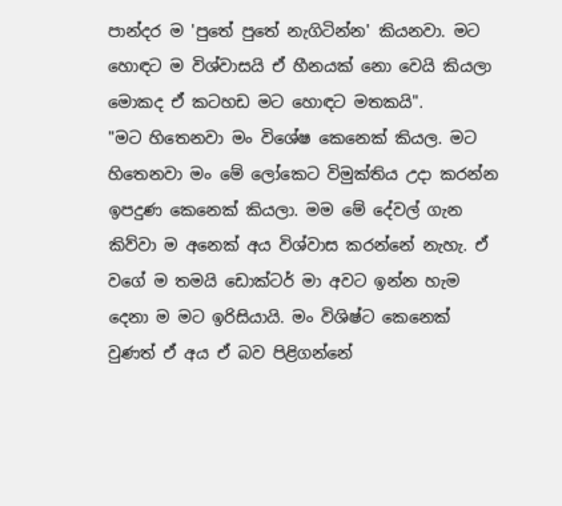පාන්දර ම 'පුතේ පුතේ නැගිටින්න' කියනවා. මට හොඳට ම විශ්වාසයි ඒ හීනයක්‌ නො වෙයි කියලා මොකද ඒ කටහඩ මට හොඳට මතකයි".
"මට හිතෙනවා මං විශේෂ කෙනෙක්‌ කියල. මට හිතෙනවා මං මේ ලෝකෙට විමුක්‌තිය උදා කරන්න ඉපදුණ කෙනෙක්‌ කියලා. මම මේ දේවල් ගැන කිව්වා ම අනෙක්‌ අය විශ්වාස කරන්නේ නැහැ. ඒ වගේ ම තමයි ඩොක්‌ටර් මා අවට ඉන්න හැම දෙනා ම මට ඉරිසියායි. මං විශිෂ්ට කෙනෙක්‌ වුණත් ඒ අය ඒ බව පිළිගන්නේ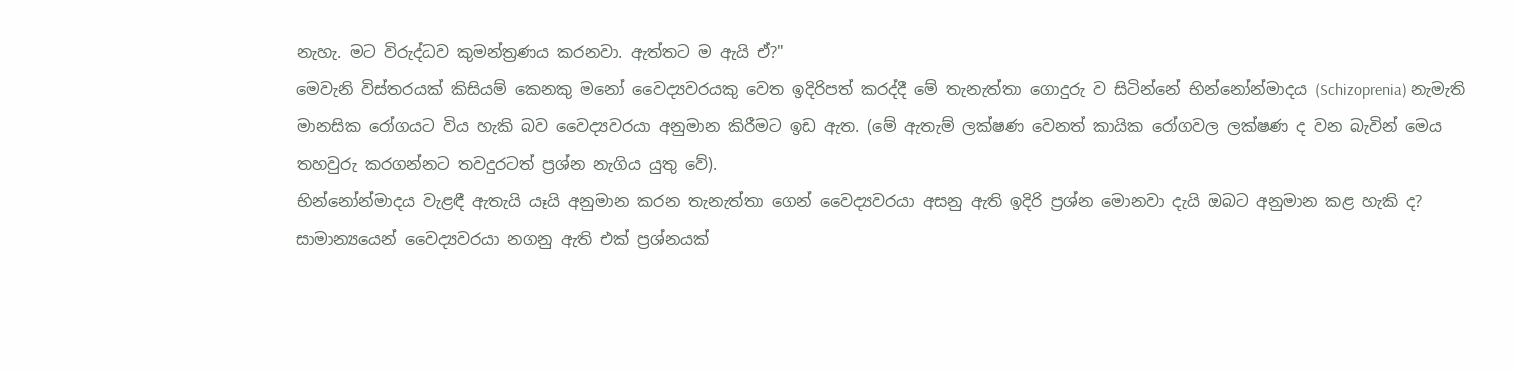නැහැ. මට විරුද්ධව කුමන්ත්‍රණය කරනවා. ඇත්තට ම ඇයි ඒ?"
මෙවැනි විස්‌තරයක්‌ කිසියම් කෙනකු මනෝ වෛද්‍යවරයකු වෙත ඉදිරිපත් කරද්දී මේ තැනැත්තා ගොදුරු ව සිටින්නේ භින්නෝන්මාදය (Schizoprenia) නැමැති මානසික රෝගයට විය හැකි බව වෛද්‍යවරයා අනුමාන කිරීමට ඉඩ ඇත. (මේ ඇතැම් ලක්‌ෂණ වෙනත් කායික රෝගවල ලක්‌ෂණ ද වන බැවින් මෙය තහවුරු කරගන්නට තවදුරටත් ප්‍රශ්න නැගිය යුතු වේ).
භින්නෝන්මාදය වැළඳී ඇතැයි යෑයි අනුමාන කරන තැනැත්තා ගෙන් වෛද්‍යවරයා අසනු ඇති ඉදිරි ප්‍රශ්න මොනවා දැයි ඔබට අනුමාන කළ හැකි ද?
සාමාන්‍යයෙන් වෛද්‍යවරයා නගනු ඇති එක්‌ ප්‍රශ්නයක්‌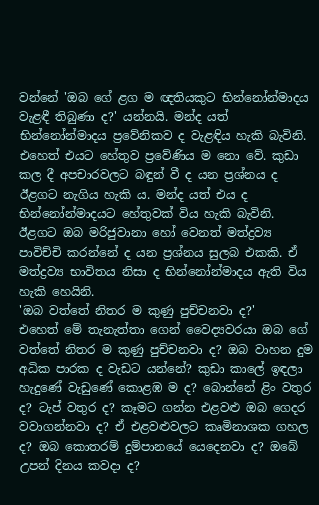වන්නේ 'ඔබ ගේ ළග ම ඥතියකුට භින්නෝන්මාදය වැළඳී තිබුණා ද?' යන්නයි. මන්ද යත් භින්නෝන්මාදය ප්‍රවේනිකව ද වැළඳිය හැකි බැවිනි. එහෙත් එයට හේතුව ප්‍රවේණිය ම නො වේ. කුඩා කල දී අපචාරවලට බඳුන් වී ද යන ප්‍රශ්නය ද ඊළගට නැගිය හැකි ය. මන්ද යත් එය ද භින්නෝන්මාදයට හේතුවක්‌ විය හැකි බැවිනි. ඊළගට ඔබ මරිජුවානා හෝ වෙනත් මත්ද්‍රව්‍ය පාවිච්චි කරන්නේ ද යන ප්‍රශ්නය සුලබ එකකි. ඒ මත්ද්‍රව්‍ය භාවිතය නිසා ද භින්නෝන්මාදය ඇති විය හැකි හෙයිනි.
'ඔබ වත්තේ නිතර ම කුණු පුච්චනවා ද?'
එහෙත් මේ තැනැත්තා ගෙන් වෛද්‍යවරයා ඔබ ගේ වත්තේ නිතර ම කුණු පුච්චනවා ද? ඔබ වාහන දුම අධික පාරක ද වැඩට යන්නේ? කුඩා කාලේ ඉඳලා හැදුණේ වැඩුණේ කොළඹ ම ද? බොන්නේ ළිං වතුර ද? ටැප් වතුර ද? කෑමට ගන්න එළවළු ඔබ ගෙදර වවාගන්නවා ද? ඒ එළවළුවලට කෘමිනාශක ගහල ද? ඔබ කොතරම් දුම්පානයේ යෙදෙනවා ද? ඔබේ උපන් දිනය කවදා ද?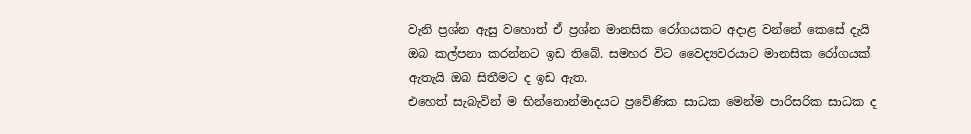වැනි ප්‍රශ්න ඇසු වහොත් ඒ ප්‍රශ්න මානසික රෝගයකට අදාළ වන්නේ කෙසේ දැයි ඔබ කල්පනා කරන්නට ඉඩ තිබේ. සමහර විට වෛද්‍යවරයාට මානසික රෝගයක්‌ ඇතැයි ඔබ සිතීමට ද ඉඩ ඇත.
එහෙත් සැබැවින් ම භින්නොන්මාදයට ප්‍රවේණික සාධක මෙන්ම පාරිසරික සාධක ද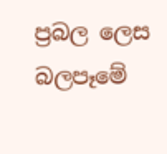ප්‍රබල ලෙස බලපෑමේ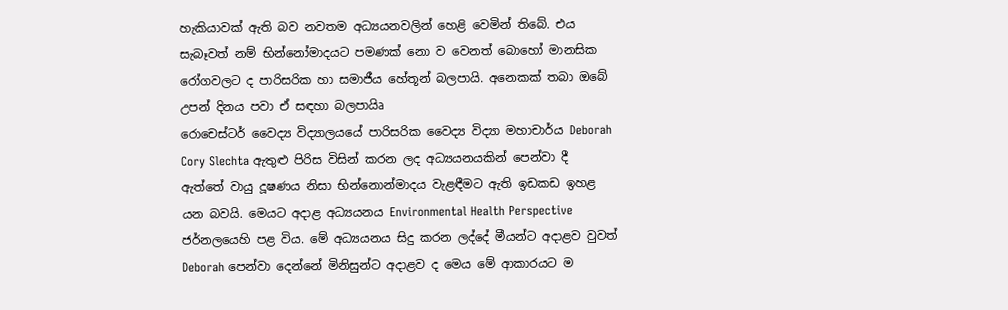හැකියාවක්‌ ඇති බව නවතම අධ්‍යයනවලින් හෙළි වෙමින් තිබේ. එය සැබෑවත් නම් භින්නෝමාදයට පමණක්‌ නො ව වෙනත් බොහෝ මානසික රෝගවලට ද පාරිසරික හා සමාජීය හේතූන් බලපායි. අනෙකක්‌ තබා ඔබේ උපන් දිනය පවා ඒ සඳහා බලපායිෘ
රොචෙස්‌ටර් වෛද්‍ය විද්‍යාලයයේ පාරිසරික වෛද්‍ය විද්‍යා මහාචාර්ය Deborah Cory Slechta ඇතුළු පිරිස විසින් කරන ලද අධ්‍යයනයකින් පෙන්වා දී ඇත්තේ වායු දූෂණය නිසා භින්නොන්මාදය වැළඳීමට ඇති ඉඩකඩ ඉහළ යන බවයි. මෙයට අදාළ අධ්‍යයනය Environmental Health Perspective ජර්නලයෙහි පළ විය. මේ අධ්‍යයනය සිදු කරන ලද්දේ මීයන්ට අදාළව වුවත් Deborah පෙන්වා දෙන්නේ මිනිසුන්ට අදාළව ද මෙය මේ ආකාරයට ම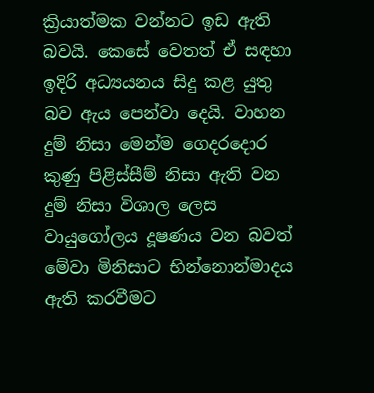ක්‍රියාත්මක වන්නට ඉඩ ඇති බවයි. කෙසේ වෙතත් ඒ සඳහා ඉදිරි අධ්‍යයනය සිදු කළ යුතු බව ඇය පෙන්වා දෙයි. වාහන දුම් නිසා මෙන්ම ගෙදරදොර කුණු පිළිස්‌සීම් නිසා ඇති වන දුම් නිසා විශාල ලෙස වායුගෝලය දූෂණය වන බවත් මේවා මිනිසාට භින්නොන්මාදය ඇති කරවීමට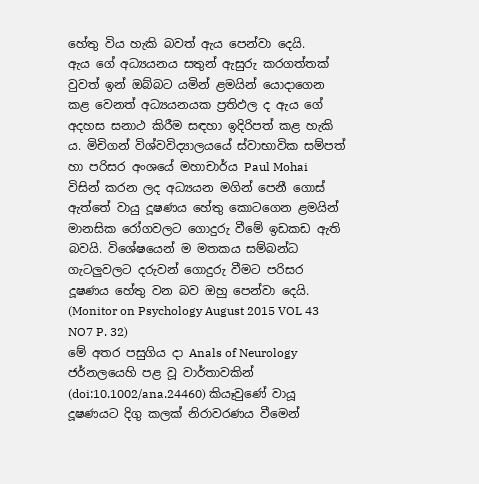හේතු විය හැකි බවත් ඇය පෙන්වා දෙයි.
ඇය ගේ අධ්‍යයනය සතුන් ඇසුරු කරගත්තක්‌ වුවත් ඉන් ඔබ්බට යමින් ළමයින් යොදාගෙන කළ වෙනත් අධ්‍යයනයක ප්‍රතිඵල ද ඇය ගේ අදහස සනාථ කිරීම සඳහා ඉදිරිපත් කළ හැකි ය. මිචිගන් විශ්වවිද්‍යාලයයේ ස්‌වාභාවික සම්පත් හා පරිසර අංශයේ මහාචාර්ය Paul Mohai විසින් කරන ලද අධ්‍යයන මගින් පෙනී ගොස්‌ ඇත්තේ වායු දූෂණය හේතු කොටගෙන ළමයින් මානසික රෝගවලට ගොදුරු වීමේ ඉඩකඩ ඇති බවයි. විශේෂයෙන් ම මතකය සම්බන්ධ ගැටලුවලට දරුවන් ගොදුරු වීමට පරිසර දූෂණය හේතු වන බව ඔහු පෙන්වා දෙයි. (Monitor on Psychology August 2015 VOL 43 NO7 P. 32)
මේ අතර පසුගිය දා Anals of Neurology ජර්නලයෙහි පළ වූ වාර්තාවකින් (doi:10.1002/ana.24460) කියෑවුණේ වායූ දූෂණයට දිගු කලක්‌ නිරාවරණය වීමෙන්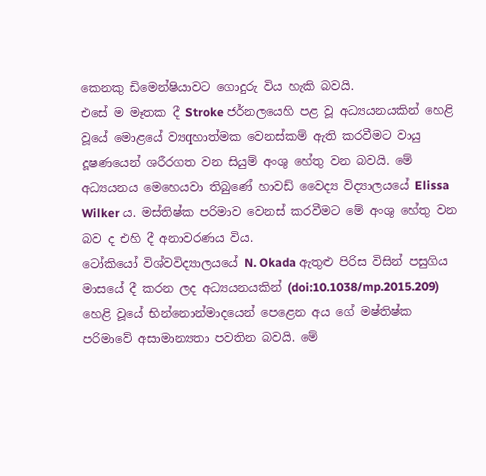කෙනකු ඩිමෙන්ෂියාවට ගොදුරු විය හැකි බවයි.
එසේ ම මෑතක දී Stroke ජර්නලයෙහි පළ වූ අධ්‍යයනයකින් හෙළි වූයේ මොළයේ ව්‍යqහාත්මක වෙනස්‌කම් ඇති කරවීමට වායු දූෂණයෙන් ශරීරගත වන සියුම් අංශු හේතු වන බවයි. මේ අධ්‍යයනය මෙහෙයවා තිබුණේ හාවඩ් වෛද්‍ය විද්‍යාලයයේ Elissa Wilker ය. මස්‌තිෂ්ක පරිමාව වෙනස්‌ කරවීමට මේ අංශු හේතු වන බව ද එහි දී අනාවරණය විය.
ටෝකියෝ විශ්වවිද්‍යාලයයේ N. Okada ඇතුළු පිරිස විසින් පසුගිය මාසයේ දී කරන ලද අධ්‍යයනයකින් (doi:10.1038/mp.2015.209) හෙළි වූයේ භින්නොන්මාදයෙන් පෙළෙන අය ගේ මෂ්තිෂ්ක පරිමාවේ අසාමාන්‍යතා පවතින බවයි. මේ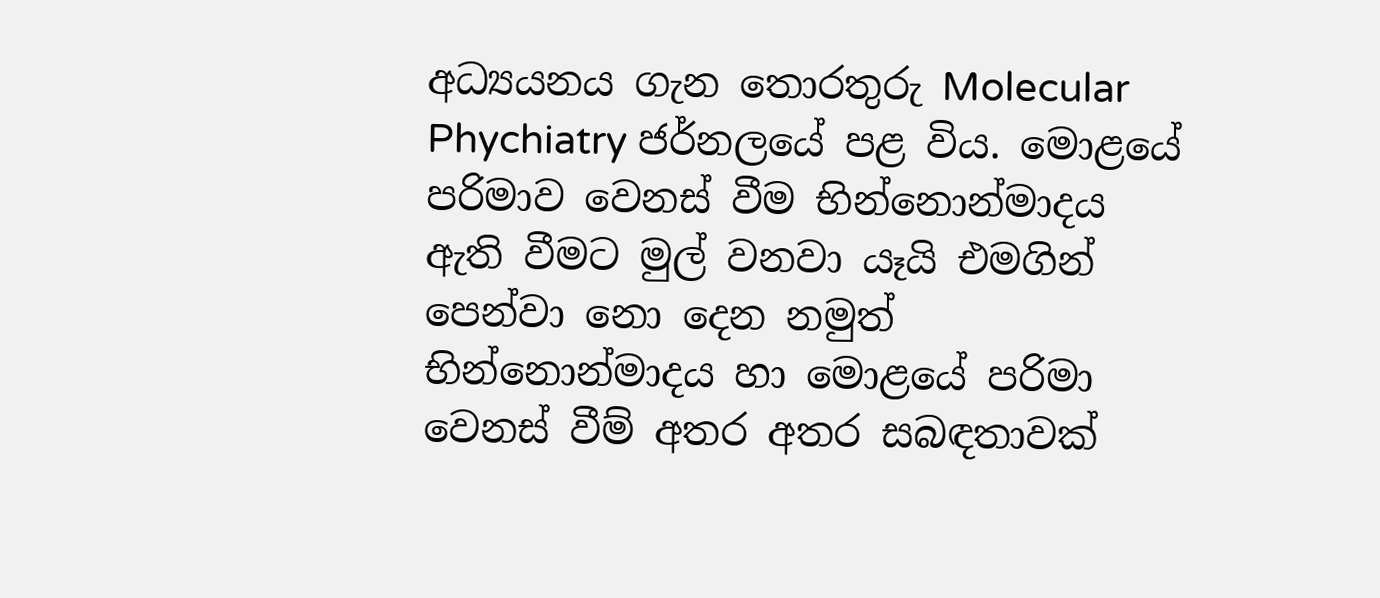අධ්‍යයනය ගැන තොරතුරු Molecular Phychiatry ජර්නලයේ පළ විය. මොළයේ පරිමාව වෙනස්‌ වීම භින්නොන්මාදය ඇති වීමට මුල් වනවා යෑයි එමගින් පෙන්වා නො දෙන නමුත් භින්නොන්මාදය හා මොළයේ පරිමා වෙනස්‌ වීම් අතර අතර සබඳතාවක්‌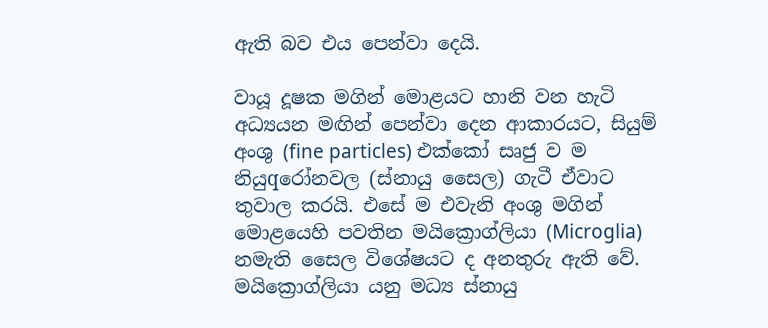ඇති බව එය පෙන්වා දෙයි.

වායූ දූෂක මගින් මොළයට හානි වන හැටි
අධ්‍යයන මඟින් පෙන්වා දෙන ආකාරයට, සියුම් අංශු (fine particles) එක්‌කෝ සෘජු ව ම නියුqරෝනවල (ස්‌නායු සෛල) ගැටී ඒවාට තුවාල කරයි. එසේ ම එවැනි අංශු මගින් මොළයෙහි පවතින මයික්‍රොග්ලියා (Microglia) නමැති සෛල විශේෂයට ද අනතුරු ඇති වේ. මයික්‍රොග්ලියා යනු මධ්‍ය ස්‌නායු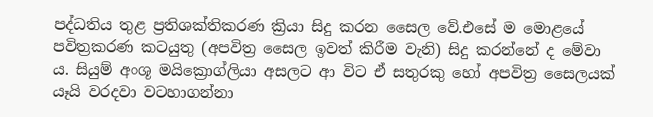පද්ධතිය තුළ ප්‍රතිශක්‌තිකරණ ක්‍රියා සිදු කරන සෛල වේ.එසේ ම මොළයේ පවිත්‍රකරණ කටයුතු (අපවිත්‍ර සෛල ඉවත් කිරීම වැනි) සිදු කරන්නේ ද මේවා ය. සියුම් අංශූ මයික්‍රොග්ලියා අසලට ආ විට ඒ සතුරකු හෝ අපවිත්‍ර සෛලයක්‌ යෑයි වරදවා වටහාගන්නා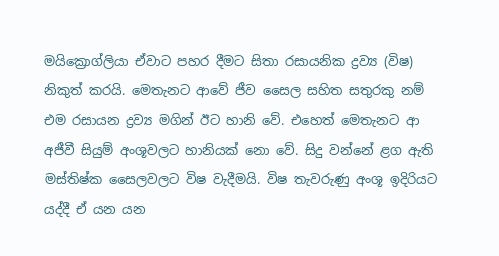මයික්‍රොග්ලියා ඒවාට පහර දීමට සිතා රසායනික ද්‍රව්‍ය (විෂ) නිකුත් කරයි. මෙතැනට ආවේ ජීව සෛල සහිත සතුරකු නම් එම රසායන ද්‍රව්‍ය මගින් ඊට හානි වේ. එහෙත් මෙතැනට ආ අජීවී සියුම් අංශූවලට හානියක්‌ නො වේ. සිදු වන්නේ ළග ඇති මස්‌තිෂ්ක සෛලවලට විෂ වැදීමයි. විෂ තැවරුණු අංශූ ඉදිරියට යද්දී ඒ යන යන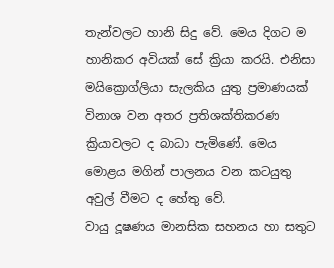තැන්වලට හානි සිදු වේ. මෙය දිගට ම හානිකර අවියක්‌ සේ ක්‍රියා කරයි. එනිසා මයික්‍රොග්ලියා සැලකිය යුතු ප්‍රමාණයක්‌ විනාශ වන අතර ප්‍රතිශක්‌තිකරණ ක්‍රියාවලට ද බාධා පැමිණේ. මෙය මොළය මගින් පාලනය වන කටයුතු අවුල් වීමට ද හේතු වේ.
වායු දූෂණය මානසික සහනය හා සතුට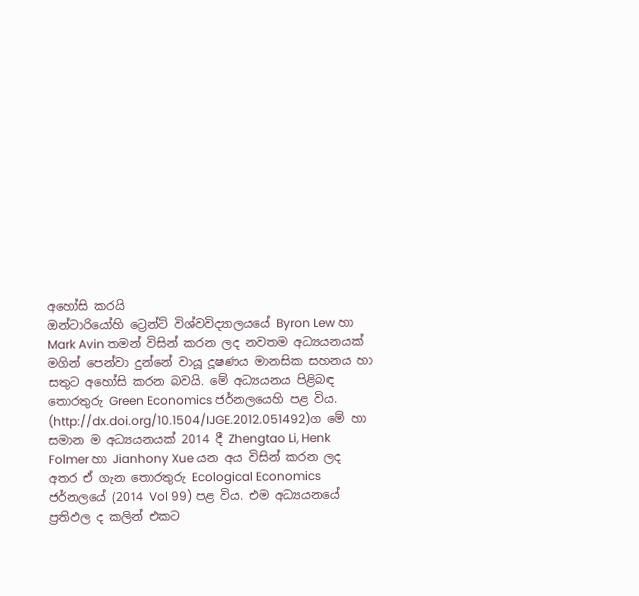අහෝසි කරයි
ඔන්ටාරියෝහි ට්‍රෙන්ට්‌ විශ්වවිද්‍යාලයයේ Byron Lew හා Mark Avin තමන් විසින් කරන ලද නවතම අධ්‍යයනයක්‌ මගින් පෙන්වා දුන්නේ වායූ දූෂණය මානසික සහනය හා සතුට අහෝසි කරන බවයි. මේ අධ්‍යයනය පිළිබඳ තොරතුරු Green Economics ජර්නලයෙහි පළ විය. (http://dx.doi.org/10.1504/IJGE.2012.051492)ග මේ හා සමාන ම අධ්‍යයනයක්‌ 2014 දී Zhengtao Li, Henk Folmer හා Jianhony Xue යන අය විසින් කරන ලද අතර ඒ ගැන තොරතුරු Ecological Economics ජර්නලයේ (2014 Vol 99) පළ විය. එම අධ්‍යයනයේ ප්‍රතිඵල ද කලින් එකට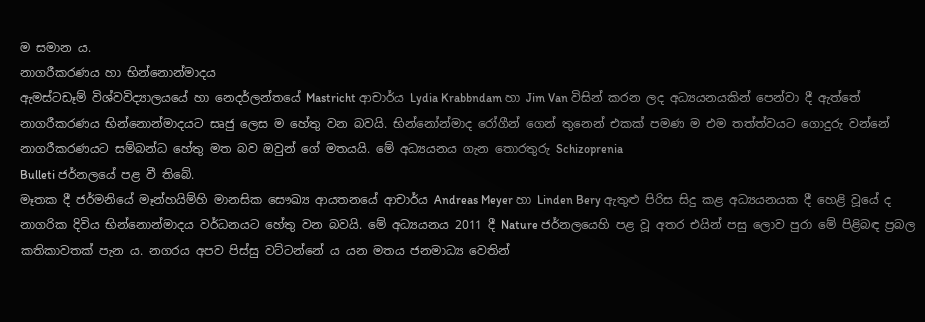ම සමාන ය.
නාගරීකරණය හා භින්නොන්මාදය
ඇමස්‌ටඩෑම් විශ්වවිද්‍යාලයයේ හා නෙදර්ලන්තයේ Mastricht ආචාර්ය Lydia Krabbndam හා Jim Van විසින් කරන ලද අධ්‍යයනයකින් පෙන්වා දී ඇත්තේ නාගරීකරණය භින්නොන්මාදයට සෘජු ලෙස ම හේතු වන බවයි. භින්නෝන්මාද රෝගීන් ගෙන් තුනෙන් එකක්‌ පමණ ම එම තත්ත්වයට ගොදුරු වන්නේ නාගරීකරණයට සම්බන්ධ හේතු මත බව ඔවුන් ගේ මතයයි. මේ අධ්‍යයනය ගැන තොරතුරු Schizoprenia
Bulleti ජර්නලයේ පළ වී තිබේ.
මෑතක දී ජර්මනියේ මෑන්හයිම්හි මානසික සෞඛ්‍ය ආයතනයේ ආචාර්ය Andreas Meyer හා Linden Bery ඇතුළු පිරිස සිදු කළ අධ්‍යයනයක දී හෙළි වූයේ ද නාගරික දිවිය භින්නොන්මාදය වර්ධනයට හේතු වන බවයි. මේ අධ්‍යයනය 2011 දී Nature ජර්නලයෙහි පළ වූ අතර එයින් පසු ලොව පුරා මේ පිළිබඳ ප්‍රබල කතිකාවතක්‌ පැන ය. නගරය අපව පිස්‌සු වට්‌ටන්නේ ය යන මතය ජනමාධ්‍ය වෙතින්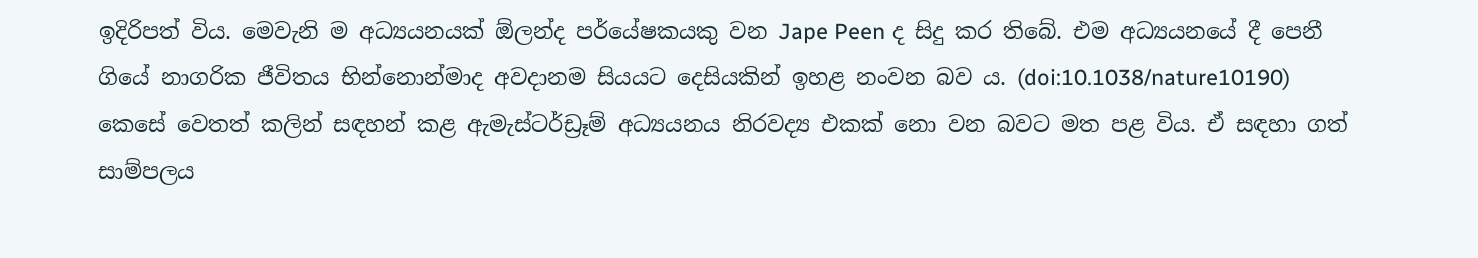ඉදිරිපත් විය. මෙවැනි ම අධ්‍යයනයක්‌ ඕලන්ද පර්යේෂකයකු වන Jape Peen ද සිදු කර තිබේ. එම අධ්‍යයනයේ දී පෙනී ගියේ නාගරික ජීවිතය භින්නොන්මාද අවදානම සියයට දෙසියකින් ඉහළ නංවන බව ය. (doi:10.1038/nature10190)
කෙසේ වෙතත් කලින් සඳහන් කළ ඇමැස්‌ටර්ඩ්‍රෑම් අධ්‍යයනය නිරවද්‍ය එකක්‌ නො වන බවට මත පළ විය. ඒ සඳහා ගත් සාම්පලය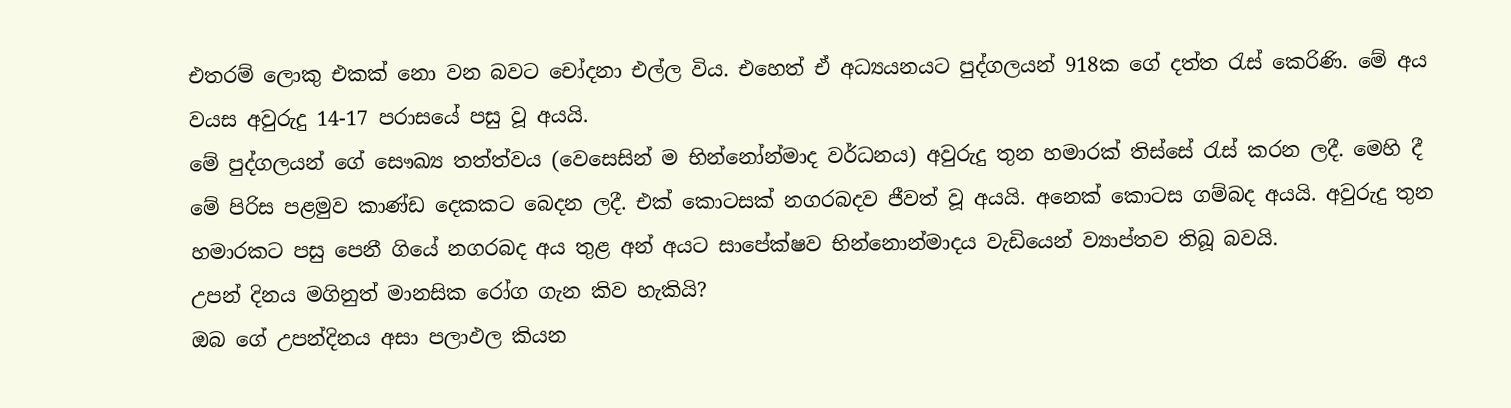එතරම් ලොකු එකක්‌ නො වන බවට චෝදනා එල්ල විය. එහෙත් ඒ අධ්‍යයනයට පුද්ගලයන් 918ක ගේ දත්ත රැස්‌ කෙරිණි. මේ අය වයස අවුරුදු 14-17 පරාසයේ පසු වූ අයයි.
මේ පුද්ගලයන් ගේ සෞඛ්‍ය තත්ත්වය (වෙසෙසින් ම භින්නෝන්මාද වර්ධනය) අවුරුදු තුන හමාරක්‌ තිස්‌සේ රැස්‌ කරන ලදී. මෙහි දී මේ පිරිස පළමුව කාණ්‌ඩ දෙකකට බෙදන ලදී. එක්‌ කොටසක්‌ නගරබදව ජීවත් වූ අයයි. අනෙක්‌ කොටස ගම්බද අයයි. අවුරුදු තුන හමාරකට පසු පෙනී ගියේ නගරබද අය තුළ අන් අයට සාපේක්‌ෂව භින්නොන්මාදය වැඩියෙන් ව්‍යාප්තව තිබූ බවයි.
උපන් දිනය මගිනුත් මානසික රෝග ගැන කිව හැකියි?
ඔබ ගේ උපන්දිනය අසා පලාඵල කියන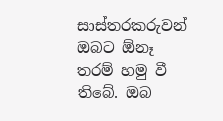සාස්‌තරකරුවන් ඔබට ඕනෑ තරම් හමු වී තිබේ. ඔබ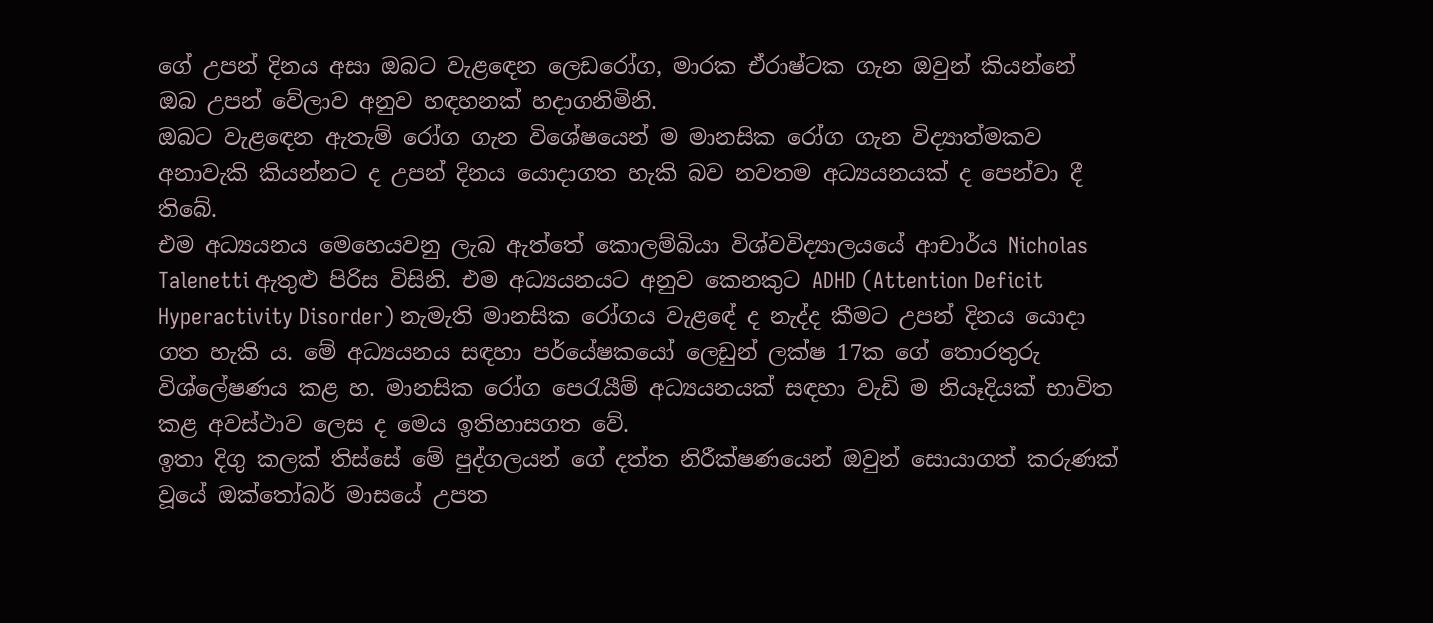ගේ උපන් දිනය අසා ඔබට වැළඳෙන ලෙඩරෝග, මාරක ඒරාෂ්ටක ගැන ඔවුන් කියන්නේ ඔබ උපන් වේලාව අනුව හඳහනක්‌ හදාගනිමිනි.
ඔබට වැළඳෙන ඇතැම් රෝග ගැන විශේෂයෙන් ම මානසික රෝග ගැන විද්‍යාත්මකව අනාවැකි කියන්නට ද උපන් දිනය යොදාගත හැකි බව නවතම අධ්‍යයනයක්‌ ද පෙන්වා දී තිබේ.
එම අධ්‍යයනය මෙහෙයවනු ලැබ ඇත්තේ කොලම්බියා විශ්වවිද්‍යාලයයේ ආචාර්ය Nicholas Talenetti ඇතුළු පිරිස විසිනි. එම අධ්‍යයනයට අනුව කෙනකුට ADHD (Attention Deficit Hyperactivity Disorder) නැමැති මානසික රෝගය වැළඳේ ද නැද්ද කීමට උපන් දිනය යොදා ගත හැකි ය. මේ අධ්‍යයනය සඳහා පර්යේෂකයෝ ලෙඩුන් ලක්‌ෂ 17ක ගේ තොරතුරු විශ්ලේෂණය කළ හ. මානසික රෝග පෙරැයීම් අධ්‍යයනයක්‌ සඳහා වැඩි ම නියෑදියක්‌ භාවිත කළ අවස්‌ථාව ලෙස ද මෙය ඉතිහාසගත වේ.
ඉතා දිගු කලක්‌ තිස්‌සේ මේ පුද්ගලයන් ගේ දත්ත නිරීක්‌ෂණයෙන් ඔවුන් සොයාගත් කරුණක්‌ වූයේ ඔක්‌තෝබර් මාසයේ උපත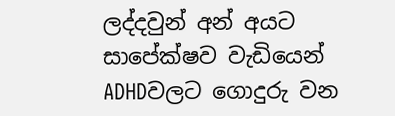ලද්දවුන් අන් අයට සාපේක්‌ෂව වැඩියෙන් ADHDවලට ගොදුරු වන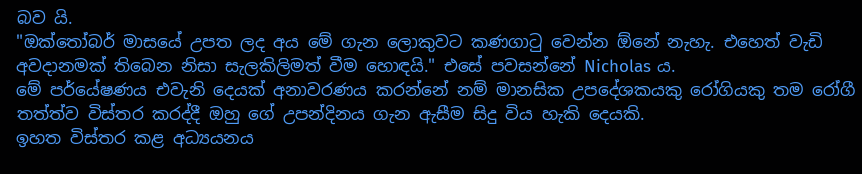බව යි.
"ඔක්‌තෝබර් මාසයේ උපත ලද අය මේ ගැන ලොකුවට කණගාටු වෙන්න ඕනේ නැහැ. එහෙත් වැඩි අවදානමක්‌ තිබෙන නිසා සැලකිලිමත් වීම හොඳයි." එසේ පවසන්නේ Nicholas ය.
මේ පර්යේෂණය එවැනි දෙයක්‌ අනාවරණය කරන්නේ නම් මානසික උපදේශකයකු රෝගියකු තම රෝගී තත්ත්ව විස්‌තර කරද්දී ඔහු ගේ උපන්දිනය ගැන ඇසීම සිදු විය හැකි දෙයකි.
ඉහත විස්‌තර කළ අධ්‍යයනය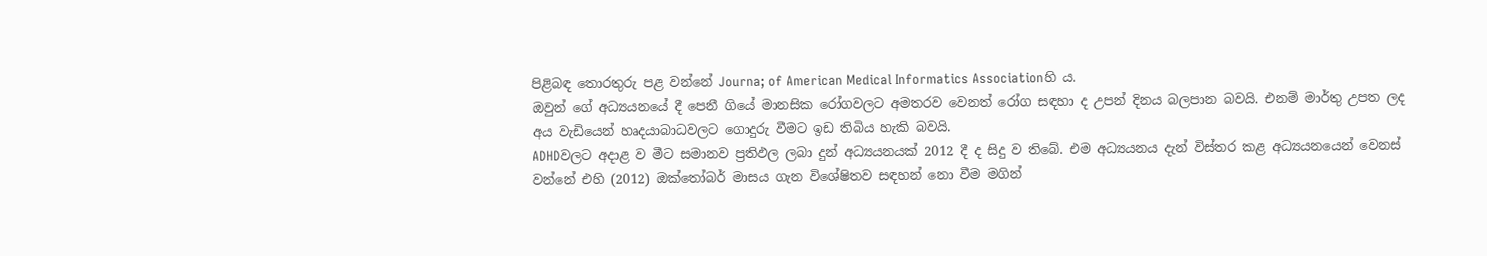පිළිබඳ තොරතුරු පළ වන්නේ Journa; of American Medical Informatics Associationහි ය.
ඔවුන් ගේ අධ්‍යයනයේ දී පෙනී ගියේ මානසික රෝගවලට අමතරව වෙනත් රෝග සඳහා ද උපන් දිනය බලපාන බවයි. එනම් මාර්තු උපත ලද අය වැඩියෙන් හෘදයාබාධවලට ගොදුරු වීමට ඉඩ තිබිය හැකි බවයි.
ADHDවලට අදාළ ව මීට සමානව ප්‍රතිඵල ලබා දුන් අධ්‍යයනයක්‌ 2012 දී ද සිදු ව තිබේ. එම අධ්‍යයනය දැන් විස්‌තර කළ අධ්‍යයනයෙන් වෙනස්‌ වන්නේ එහි (2012) ඔක්‌තෝබර් මාසය ගැන විශේෂිතව සඳහන් නො වීම මගින්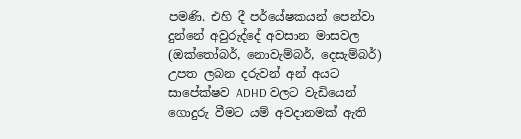පමණි. එහි දී පර්යේෂකයන් පෙන්වා දුන්නේ අවුරුද්දේ අවසාන මාසවල (ඔක්‌තෝබර්, නොවැම්බර්, දෙසැම්බර්) උපත ලබන දරුවන් අන් අයට සාපේක්‌ෂව ADHD වලට වැඩියෙන් ගොදුරු වීමට යම් අවදානමක්‌ ඇති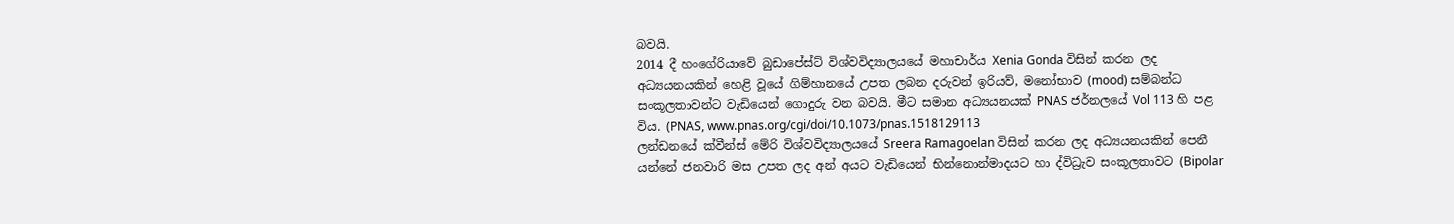බවයි.
2014 දී හංගේරියාවේ බුඩාපේස්‌ට්‌ විශ්වවිද්‍යාලයයේ මහාචාර්ය Xenia Gonda විසින් කරන ලද අධ්‍යයනයකින් හෙළි වූයේ ගිම්හානයේ උපත ලබන දරුවන් ඉරියව්, මනෝභාව (mood) සම්බන්ධ සංකූලතාවන්ට වැඩියෙන් ගොදුරු වන බවයි. මීට සමාන අධ්‍යයනයක්‌ PNAS ජර්නලයේ Vol 113 හි පළ විය. (PNAS, www.pnas.org/cgi/doi/10.1073/pnas.1518129113
ලන්ඩනයේ ක්‌වීන්ස්‌ මේරි විශ්වවිද්‍යාලයයේ Sreera Ramagoelan විසින් කරන ලද අධ්‍යයනයකින් පෙනී යන්නේ ජනවාරි මස උපත ලද අන් අයට වැඩියෙන් භින්නොන්මාදයට හා ද්විධ්‍රැව සංකූලතාවට (Bipolar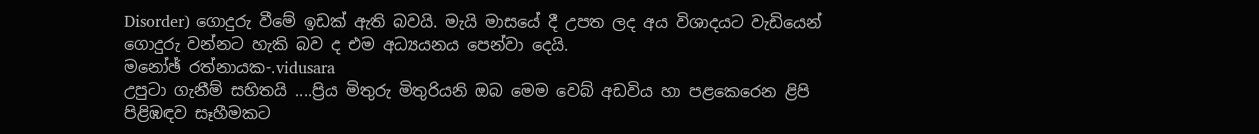Disorder) ගොදුරු වීමේ ඉඩක්‌ ඇති බවයි. මැයි මාසයේ දී උපත ලද අය විශාදයට වැඩියෙන් ගොදුරු වන්නට හැකි බව ද එම අධ්‍යයනය පෙන්වා දෙයි.
මනෝඡ් රත්නායක-.vidusara
උපුටා ගැනීම් සහිතයි ....ප්‍රිය මිතුරු මිතුරියනි ඔබ මෙම වෙබ් අඩවිය හා පළකෙරෙන ළිපි පිළිඹඳව සෑහීමකට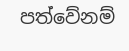පත්වේනම්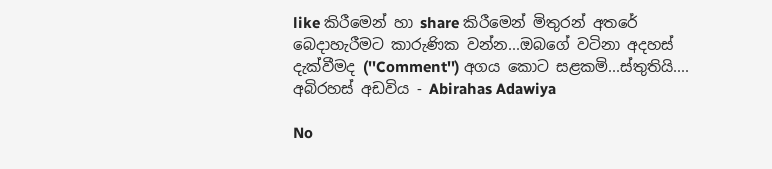like කිරීමෙන් හා share කිරීමෙන් මිතුරන් අතරේ බෙදාහැරීමට කාරුණික වන්න...ඔබගේ වටිනා අදහස් දැක්වීමද (''Comment'') අගය කොට සළකමි...ස්තුතියි....
අබිරහස් අඩවිය - Abirahas Adawiya

No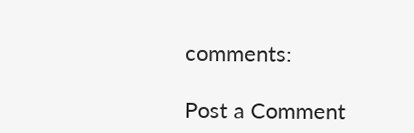comments:

Post a Comment